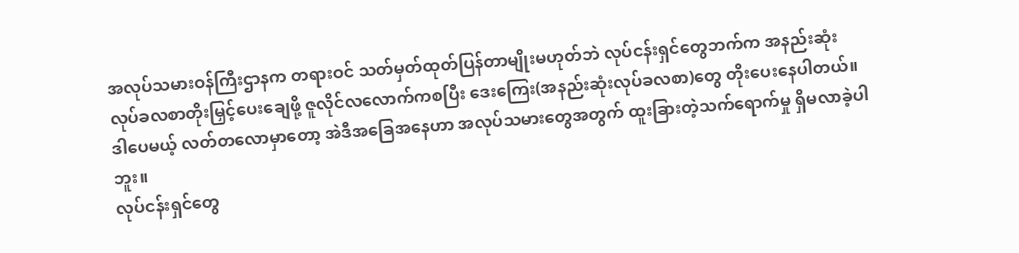အလုပ်သမားဝန်ကြီးဌာနက တရားဝင် သတ်မှတ်ထုတ်ပြန်တာမျိုးမဟုတ်ဘဲ လုပ်ငန်းရှင်တွေဘက်က အနည်းဆုံး လုပ်ခလစာတိုးမြှင့်ပေးချေဖို့ ဇူလိုင်လလောက်ကစပြီး ဒေးကြေး(အနည်းဆုံးလုပ်ခလစာ)တွေ တိုးပေးနေပါတယ်။
ဒါပေမယ့် လတ်တလောမှာတော့ အဲဒီအခြေအနေဟာ အလုပ်သမားတွေအတွက် ထူးခြားတဲ့သက်ရောက်မှု ရှိမလာခဲ့ပါဘူး။
လုပ်ငန်းရှင်တွေ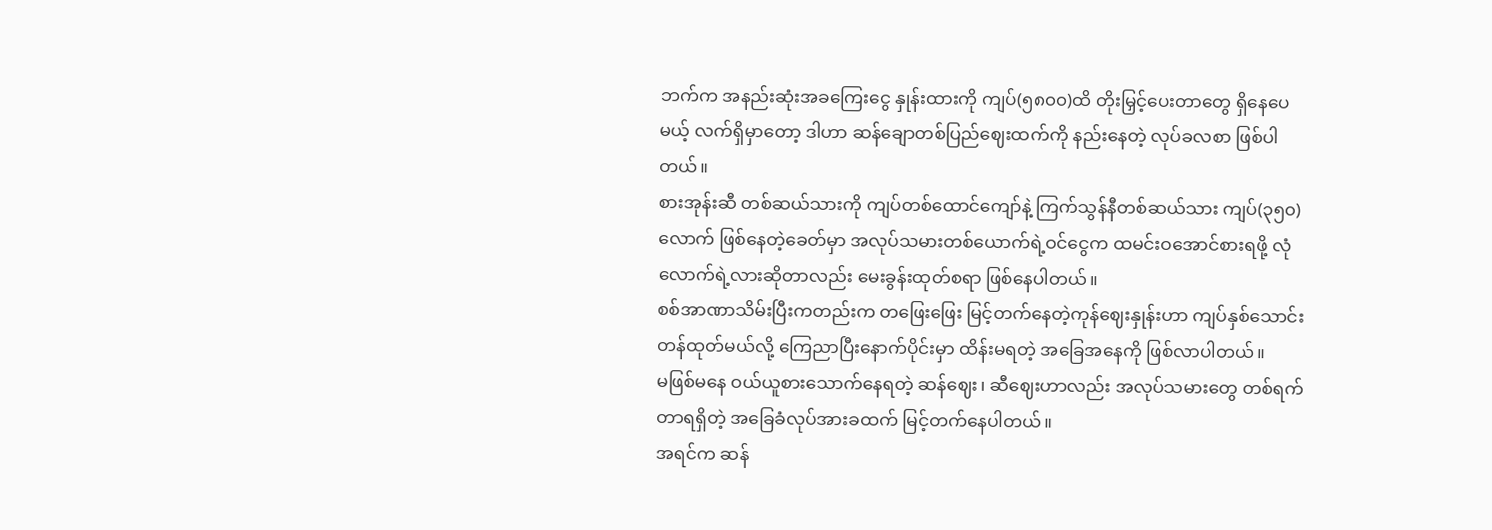ဘက်က အနည်းဆုံးအခကြေးငွေ နှုန်းထားကို ကျပ်(၅၈၀၀)ထိ တိုးမြှင့်ပေးတာတွေ ရှိနေပေမယ့် လက်ရှိမှာတော့ ဒါဟာ ဆန်ချောတစ်ပြည်ဈေးထက်ကို နည်းနေတဲ့ လုပ်ခလစာ ဖြစ်ပါတယ်။
စားအုန်းဆီ တစ်ဆယ်သားကို ကျပ်တစ်ထောင်ကျော်နဲ့ ကြက်သွန်နီတစ်ဆယ်သား ကျပ်(၃၅၀)လောက် ဖြစ်နေတဲ့ခေတ်မှာ အလုပ်သမားတစ်ယောက်ရဲ့ဝင်ငွေက ထမင်းဝအောင်စားရဖို့ လုံလောက်ရဲ့လားဆိုတာလည်း မေးခွန်းထုတ်စရာ ဖြစ်နေပါတယ်။
စစ်အာဏာသိမ်းပြီးကတည်းက တဖြေးဖြေး မြင့်တက်နေတဲ့ကုန်ဈေးနှုန်းဟာ ကျပ်နှစ်သောင်းတန်ထုတ်မယ်လို့ ကြေညာပြီးနောက်ပိုင်းမှာ ထိန်းမရတဲ့ အခြေအနေကို ဖြစ်လာပါတယ်။
မဖြစ်မနေ ဝယ်ယူစားသောက်နေရတဲ့ ဆန်ဈေး၊ ဆီဈေးဟာလည်း အလုပ်သမားတွေ တစ်ရက်တာရရှိတဲ့ အခြေခံလုပ်အားခထက် မြင့်တက်နေပါတယ်။
အရင်က ဆန်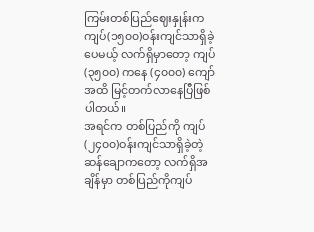ကြမ်းတစ်ပြည်ဈေးနှုန်းက ကျပ်(၁၅၀၀)ဝန်းကျင်သာရှိခဲ့ပေမယ့် လက်ရှိမှာတော့ ကျပ်(၃၅၀၀) ကနေ (၄၀၀၀) ကျော်အထိ မြင့်တက်လာနေပြီဖြစ်ပါတယ်။
အရင်က တစ်ပြည်ကို ကျပ်(၂၄၀၀)ဝန်းကျင်သာရှိခဲ့တဲ့ ဆန်ချောကတော့ လက်ရှိအချိန်မှာ တစ်ပြည်ကိုကျပ်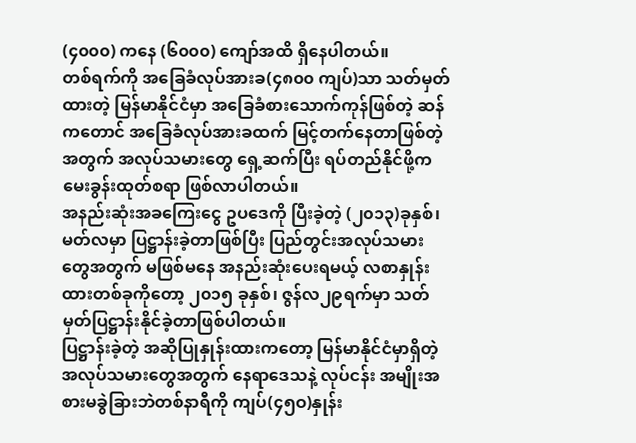(၄၀၀၀) ကနေ (၆၀၀၀) ကျော်အထိ ရှိနေပါတယ်။
တစ်ရက်ကို အခြေခံလုပ်အားခ(၄၈၀၀ ကျပ်)သာ သတ်မှတ်ထားတဲ့ မြန်မာနိုင်ငံမှာ အခြေခံစားသောက်ကုန်ဖြစ်တဲ့ ဆန်ကတောင် အခြေခံလုပ်အားခထက် မြင့်တက်နေတာဖြစ်တဲ့အတွက် အလုပ်သမားတွေ ရှေ့ဆက်ပြီး ရပ်တည်နိုင်ဖို့က မေးခွန်းထုတ်စရာ ဖြစ်လာပါတယ်။
အနည်းဆုံးအခကြေးငွေ ဥပဒေကို ပြီးခဲ့တဲ့ (၂၀၁၃)ခုနှစ်၊ မတ်လမှာ ပြဋ္ဌာန်းခဲ့တာဖြစ်ပြီး ပြည်တွင်းအလုပ်သမား တွေအတွက် မဖြစ်မနေ အနည်းဆုံးပေးရမယ့် လစာနှုန်းထားတစ်ခုကိုတော့ ၂၀၁၅ ခုနှစ်၊ ဇွန်လ၂၉ရက်မှာ သတ်မှတ်ပြဋ္ဌာန်းနိုင်ခဲ့တာဖြစ်ပါတယ်။
ပြဋ္ဌာန်းခဲ့တဲ့ အဆိုပြုနှုန်းထားကတော့ မြန်မာနိုင်ငံမှာရှိတဲ့ အလုပ်သမားတွေအတွက် နေရာဒေသနဲ့ လုပ်ငန်း အမျိုးအစားမခွဲခြားဘဲတစ်နာရီကို ကျပ်(၄၅ဝ)နှုန်း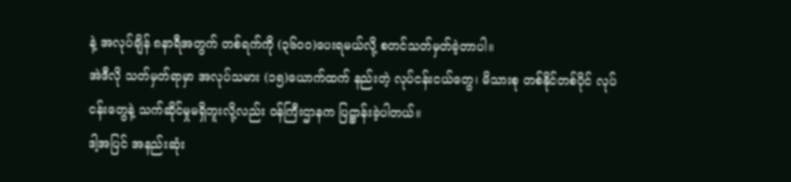နဲ့ အလုပ်ချိန် ၈နာရီအတွက် တစ်ရက်ကို (၃၆ဝဝ)ပေးရမယ်လို့ စတင်သတ်မှတ်ခဲ့တာပါ။
အဲဒီလို သတ်မှတ်ရာမှာ အလုပ်သမား (၁၅)ယောက်ထက် နည်းတဲ့ လုပ်ငန်းငယ်တွေ၊ မိသားစု တစ်နိုင်တစ်ပိုင် လုပ်ငန်းတွေနဲ့ သက်ဆိုင်မှုမရှိဘူးလို့လည်း ဝန်ကြီးဌာနက ပြဋ္ဌာန်းခဲ့ပါတယ်။
ဒါ့အပြင် အနည်းဆုံး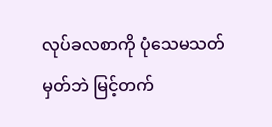လုပ်ခလစာကို ပုံသေမသတ်မှတ်ဘဲ မြင့်တက်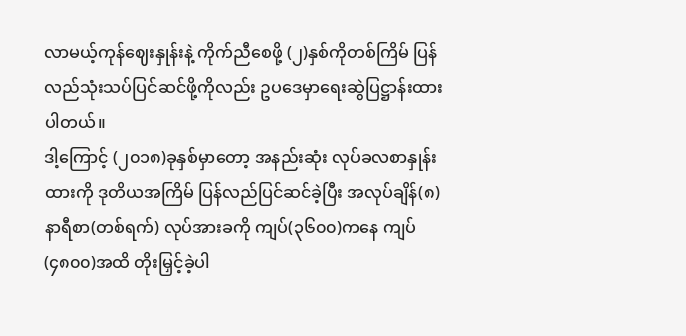လာမယ့်ကုန်ဈေးနှုန်းနဲ့ ကိုက်ညီစေဖို့ (၂)နှစ်ကိုတစ်ကြိမ် ပြန်လည်သုံးသပ်ပြင်ဆင်ဖို့ကိုလည်း ဥပဒေမှာရေးဆွဲပြဋ္ဌာန်းထားပါတယ်။
ဒါ့ကြောင့် (၂၀၁၈)ခုနှစ်မှာတော့ အနည်းဆုံး လုပ်ခလစာနှုန်းထားကို ဒုတိယအကြိမ် ပြန်လည်ပြင်ဆင်ခဲ့ပြီး အလုပ်ချိန်(၈) နာရီစာ(တစ်ရက်) လုပ်အားခကို ကျပ်(၃၆၀၀)ကနေ ကျပ်(၄၈၀၀)အထိ တိုးမြှင့်ခဲ့ပါ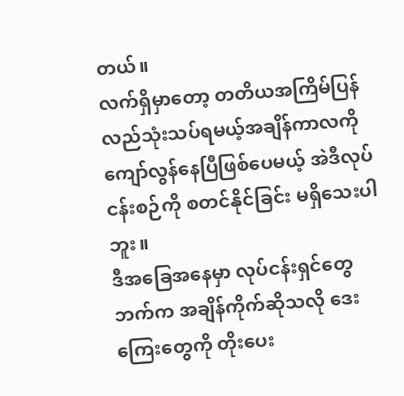တယ်။
လက်ရှိမှာတော့ တတိယအကြိမ်ပြန်လည်သုံးသပ်ရမယ့်အချိန်ကာလကို ကျော်လွန်နေပြီဖြစ်ပေမယ့် အဲဒီလုပ်ငန်းစဉ်ကို စတင်နိုင်ခြင်း မရှိသေးပါဘူး။
ဒီအခြေအနေမှာ လုပ်ငန်းရှင်တွေဘက်က အချိန်ကိုက်ဆိုသလို ဒေးကြေးတွေကို တိုးပေး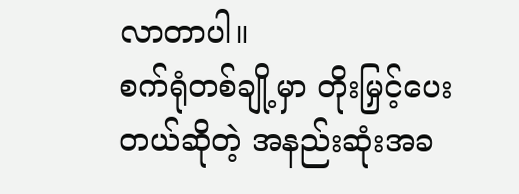လာတာပါ။
စက်ရုံတစ်ချို့မှာ တိုးမြှင့်ပေးတယ်ဆိုတဲ့ အနည်းဆုံးအခ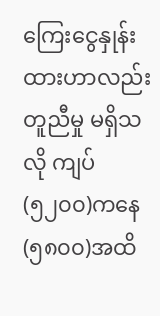ကြေးငွေနှုန်းထားဟာလည်း တူညီမှု မရှိသလို ကျပ်(၅၂၀၀)ကနေ (၅၈၀၀)အထိ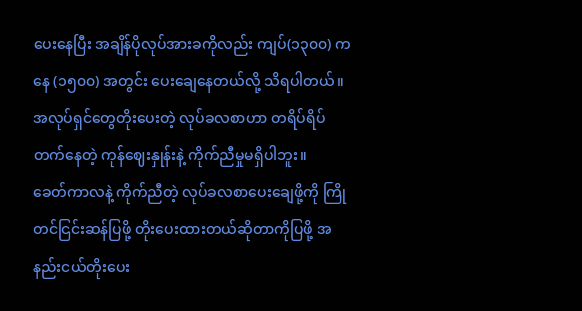ပေးနေပြီး အချိန်ပိုလုပ်အားခကိုလည်း ကျပ်(၁၃၀၀) ကနေ (၁၅၀၀) အတွင်း ပေးချေနေတယ်လို့ သိရပါတယ်။
အလုပ်ရှင်တွေတိုးပေးတဲ့ လုပ်ခလစာဟာ တရိပ်ရိပ်တက်နေတဲ့ ကုန်ဈေးနှုန်းနဲ့ ကိုက်ညီမှုမရှိပါဘူး။
ခေတ်ကာလနဲ့ ကိုက်ညီတဲ့ လုပ်ခလစာပေးချေဖို့ကို ကြိုတင်ငြင်းဆန်ပြဖို့ တိုးပေးထားတယ်ဆိုတာကိုပြဖို့ အနည်းငယ်တိုးပေး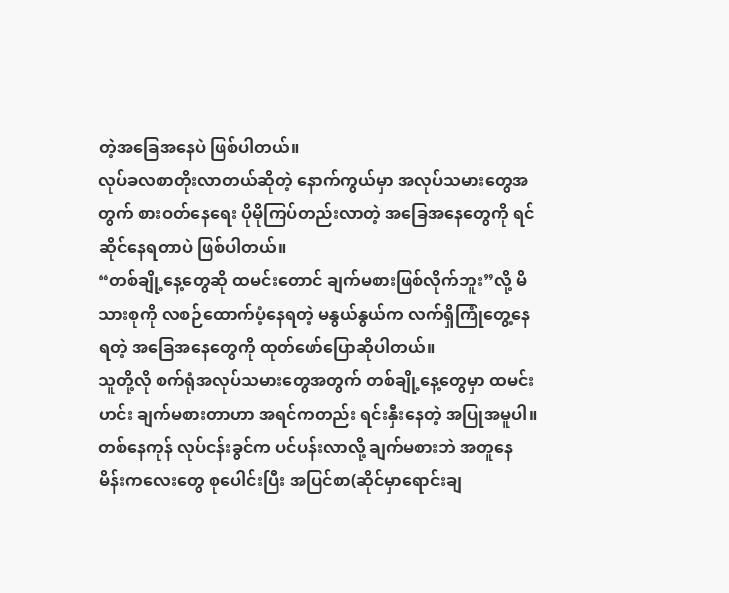တဲ့အခြေအနေပဲ ဖြစ်ပါတယ်။
လုပ်ခလစာတိုးလာတယ်ဆိုတဲ့ နောက်ကွယ်မှာ အလုပ်သမားတွေအတွက် စားဝတ်နေရေး ပိုမိုကြပ်တည်းလာတဲ့ အခြေအနေတွေကို ရင်ဆိုင်နေရတာပဲ ဖြစ်ပါတယ်။
“တစ်ချို့နေ့တွေဆို ထမင်းတောင် ချက်မစားဖြစ်လိုက်ဘူး”လို့ မိသားစုကို လစဉ်ထောက်ပံ့နေရတဲ့ မနွယ်နွယ်က လက်ရှိကြုံတွေ့နေရတဲ့ အခြေအနေတွေကို ထုတ်ဖော်ပြောဆိုပါတယ်။
သူတို့လို စက်ရုံအလုပ်သမားတွေအတွက် တစ်ချို့နေ့တွေမှာ ထမင်းဟင်း ချက်မစားတာဟာ အရင်ကတည်း ရင်းနှီးနေတဲ့ အပြုအမူပါ။
တစ်နေကုန် လုပ်ငန်းခွင်က ပင်ပန်းလာလို့ ချက်မစားဘဲ အတူနေ မိန်းကလေးတွေ စုပေါင်းပြီး အပြင်စာ(ဆိုင်မှာရောင်းချ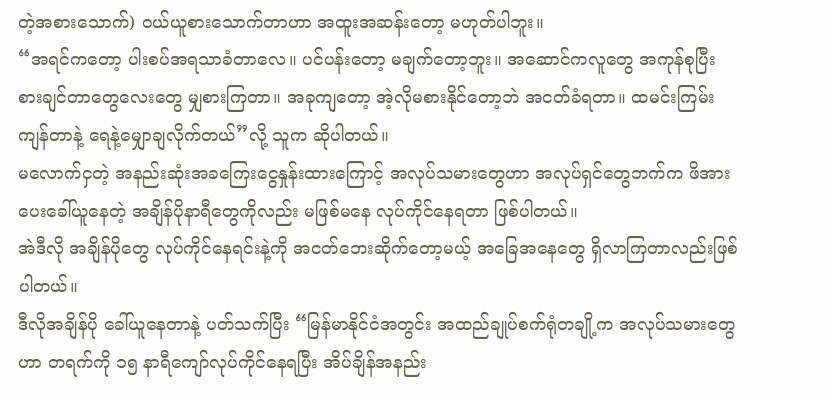တဲ့အစားသောက်) ဝယ်ယူစားသောက်တာဟာ အထူးအဆန်းတော့ မဟုတ်ပါဘူး။
“အရင်ကတော့ ပါးစပ်အရသာခံတာလေ။ ပင်ပန်းတော့ မချက်တော့ဘူး။ အဆောင်ကလူတွေ အကုန်စုပြီး စားချင်တာတွေလေးတွေ မျှစားကြတာ။ အခုကျတော့ အဲ့လိုမစားနိုင်တော့ဘဲ အငတ်ခံရတာ။ ထမင်းကြမ်းကျန်တာနဲ့ ရေနဲ့မျှောချလိုက်တယ်”လို့ သူက ဆိုပါတယ်။
မလောက်ငှတဲ့ အနည်းဆုံးအခကြေးငွေနှုန်းထားကြောင့် အလုပ်သမားတွေဟာ အလုပ်ရှင်တွေဘက်က ဖိအားပေးခေါ်ယူနေတဲ့ အချိန်ပိုနာရီတွေကိုလည်း မဖြစ်မနေ လုပ်ကိုင်နေရတာ ဖြစ်ပါတယ်။
အဲဒီလို အချိန်ပိုတွေ လုပ်ကိုင်နေရင်းနဲ့ကို အငတ်ဘေးဆိုက်တော့မယ့် အခြေအနေတွေ ရှိလာကြတာလည်းဖြစ်ပါတယ်။
ဒီလိုအချိန်ပို ခေါ်ယူနေတာနဲ့ ပတ်သက်ပြီး “မြန်မာနိုင်ငံအတွင်း အထည်ချုပ်စက်ရုံတချို့က အလုပ်သမားတွေဟာ တရက်ကို ၁၅ နာရီကျော်လုပ်ကိုင်နေရပြီး အိပ်ချိန်အနည်း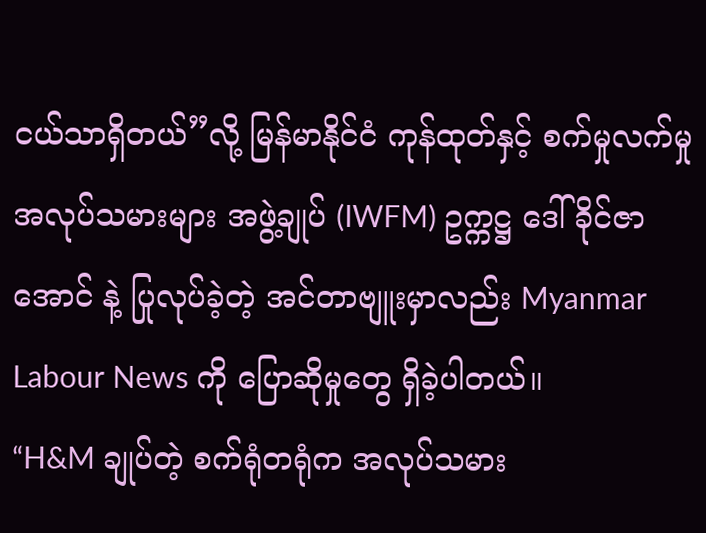ငယ်သာရှိတယ်”လို့ မြန်မာနိုင်ငံ ကုန်ထုတ်နှင့် စက်မှုလက်မှု အလုပ်သမားများ အဖွဲ့ချုပ် (IWFM) ဥက္ကဋ္ဌ ဒေါ်ခိုင်ဇာအောင် နဲ့ ပြုလုပ်ခဲ့တဲ့ အင်တာဗျူးမှာလည်း Myanmar Labour News ကို ပြောဆိုမှုတွေ ရှိခဲ့ပါတယ်။
“H&M ချုပ်တဲ့ စက်ရုံတရုံက အလုပ်သမား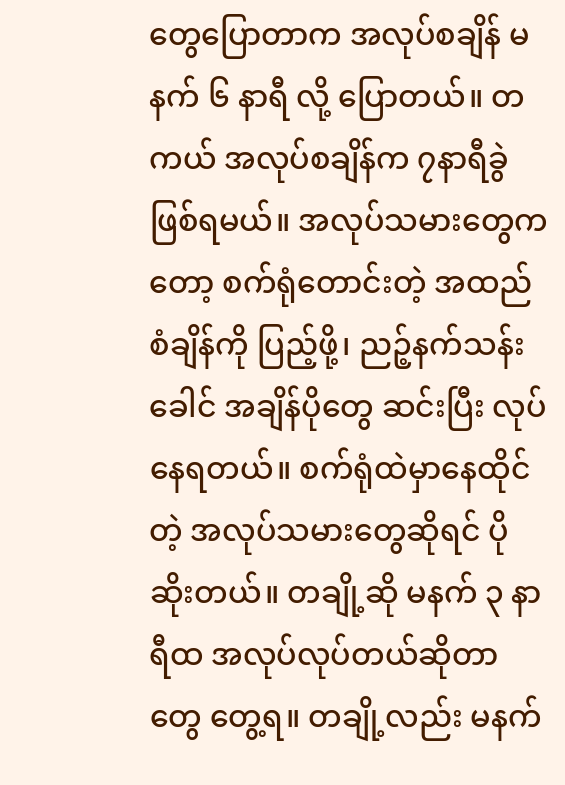တွေပြောတာက အလုပ်စချိန် မနက် ၆ နာရီ လို့ ပြောတယ်။ တကယ် အလုပ်စချိန်က ၇နာရီခွဲဖြစ်ရမယ်။ အလုပ်သမားတွေကတော့ စက်ရုံတောင်းတဲ့ အထည်စံချိန်ကို ပြည့်ဖို့၊ ညဉ့်နက်သန်းခေါင် အချိန်ပိုတွေ ဆင်းပြီး လုပ်နေရတယ်။ စက်ရုံထဲမှာနေထိုင်တဲ့ အလုပ်သမားတွေဆိုရင် ပိုဆိုးတယ်။ တချို့ဆို မနက် ၃ နာရီထ အလုပ်လုပ်တယ်ဆိုတာတွေ တွေ့ရ။ တချို့လည်း မနက်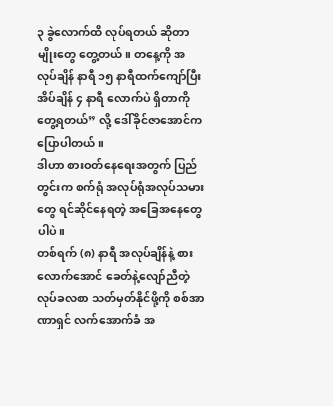၃ ခွဲလောက်ထိ လုပ်ရတယ် ဆိုတာမျိုးတွေ တွေ့တယ်။ တနေ့ကို အလုပ်ချိန် နာရီ ၁၅ နာရီထက်ကျော်ပြီး အိပ်ချိန် ၄ နာရီ လောက်ပဲ ရှိတာကိုတွေ့ရတယ်” လို့ ဒေါ်ခိုင်ဇာအောင်က ပြောပါတယ်။
ဒါဟာ စားဝတ်နေရေးအတွက် ပြည်တွင်းက စက်ရုံ အလုပ်ရုံအလုပ်သမားတွေ ရင်ဆိုင်နေရတဲ့ အခြေအနေတွေပါပဲ။
တစ်ရက် (၈) နာရီ အလုပ်ချိန်နဲ့ စားလောက်အောင် ခေတ်နဲ့လျော်ညီတဲ့လုပ်ခလစာ သတ်မှတ်နိုင်ဖို့ကို စစ်အာဏာရှင် လက်အောက်ခံ အ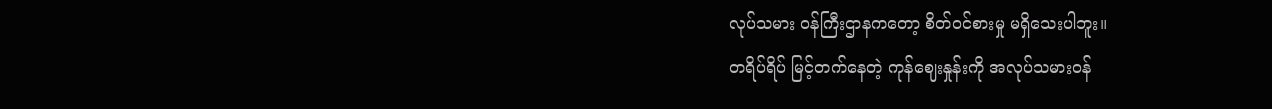လုပ်သမား ဝန်ကြီးဌာနကတော့ စိတ်ဝင်စားမှု မရှိသေးပါဘူး။
တရိပ်ရိပ် မြင့်တက်နေတဲ့ ကုန်ဈေးနှုန်းကို အလုပ်သမားဝန်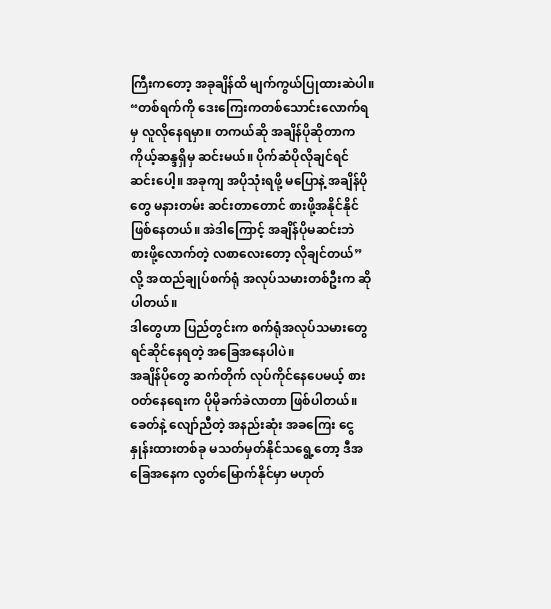ကြီးကတော့ အခုချိန်ထိ မျက်ကွယ်ပြုထားဆဲပါ။
“တစ်ရက်ကို ဒေးကြေးကတစ်သောင်းလောက်ရမှ လူလိုနေရမှာ။ တကယ်ဆို အချိန်ပိုဆိုတာက ကိုယ့်ဆန္ဒရှိမှ ဆင်းမယ်။ ပိုက်ဆံပိုလိုချင်ရင် ဆင်းပေါ့။ အခုကျ အပိုသုံးရဖို့ မပြောနဲ့ အချိန်ပိုတွေ မနားတမ်း ဆင်းတာတောင် စားဖို့အနိုင်နိုင် ဖြစ်နေတယ်။ အဲဒါကြောင့် အချိန်ပိုမဆင်းဘဲ စားဖို့လောက်တဲ့ လစာလေးတော့ လိုချင်တယ်”လို့ အထည်ချုပ်စက်ရုံ အလုပ်သမားတစ်ဦးက ဆိုပါတယ်။
ဒါတွေဟာ ပြည်တွင်းက စက်ရုံအလုပ်သမားတွေ ရင်ဆိုင်နေရတဲ့ အခြေအနေပါပဲ။
အချိန်ပိုတွေ ဆက်တိုက် လုပ်ကိုင်နေပေမယ့် စားဝတ်နေရေးက ပိုမိုခက်ခဲလာတာ ဖြစ်ပါတယ်။
ခေတ်နဲ့ လျော်ညီတဲ့ အနည်းဆုံး အခကြေး ငွေနှုန်းထားတစ်ခု မသတ်မှတ်နိုင်သရွေ့တော့ ဒီအခြေအနေက လွတ်မြောက်နိုင်မှာ မဟုတ်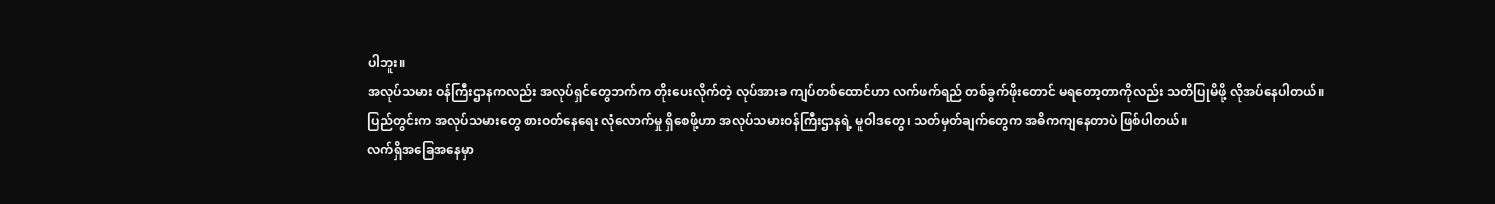ပါဘူး။
အလုပ်သမား ဝန်ကြီးဌာနကလည်း အလုပ်ရှင်တွေဘက်က တိုးပေးလိုက်တဲ့ လုပ်အားခ ကျပ်တစ်ထောင်ဟာ လက်ဖက်ရည် တစ်ခွက်ဖိုးတောင် မရတော့တာကိုလည်း သတိပြုမိဖို့ လိုအပ်နေပါတယ်။
ပြည်တွင်းက အလုပ်သမားတွေ စားဝတ်နေရေး လုံလောက်မှု ရှိစေဖို့ဟာ အလုပ်သမားဝန်ကြီးဌာနရဲ့ မူဝါဒတွေ၊ သတ်မှတ်ချက်တွေက အဓိကကျနေတာပဲ ဖြစ်ပါတယ်။
လက်ရှိအခြေအနေမှာ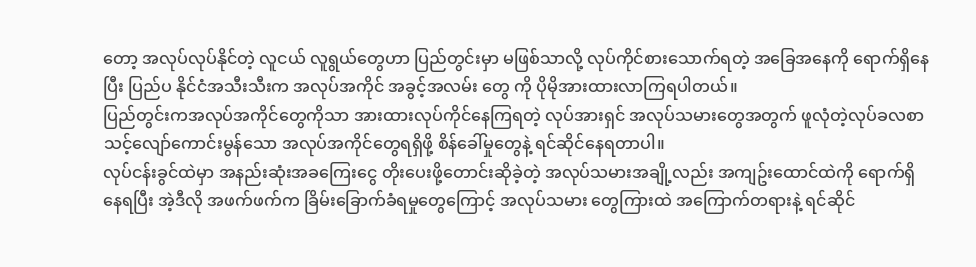တော့ အလုပ်လုပ်နိုင်တဲ့ လူငယ် လူရွယ်တွေဟာ ပြည်တွင်းမှာ မဖြစ်သာလို့ လုပ်ကိုင်စားသောက်ရတဲ့ အခြေအနေကို ရောက်ရှိနေပြီး ပြည်ပ နိုင်ငံအသီးသီးက အလုပ်အကိုင် အခွင့်အလမ်း တွေ ကို ပိုမိုအားထားလာကြရပါတယ်။
ပြည်တွင်းကအလုပ်အကိုင်တွေကိုသာ အားထားလုပ်ကိုင်နေကြရတဲ့ လုပ်အားရှင် အလုပ်သမားတွေအတွက် ဖူလုံတဲ့လုပ်ခလစာ သင့်လျော်ကောင်းမွန်သော အလုပ်အကိုင်တွေရရှိဖို့ စိန်ခေါ်မှုတွေနဲ့ ရင်ဆိုင်နေရတာပါ။
လုပ်ငန်းခွင်ထဲမှာ အနည်းဆုံးအခကြေးငွေ တိုးပေးဖို့တောင်းဆိုခဲ့တဲ့ အလုပ်သမားအချို့လည်း အကျဥ်းထောင်ထဲကို ရောက်ရှိနေရပြီး အဲ့ဒီလို အဖက်ဖက်က ခြိမ်းခြောက်ခံရမှုတွေကြောင့် အလုပ်သမား တွေကြားထဲ အကြောက်တရားနဲ့ ရင်ဆိုင်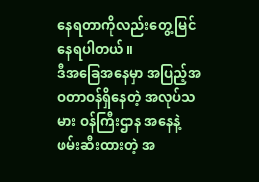နေရတာကိုလည်းတွေ့မြင်နေရပါတယ်။
ဒီအခြေအနေမှာ အပြည့်အဝတာဝန်ရှိနေတဲ့ အလုပ်သမား ဝန်ကြီးဌာန အနေနဲ့ ဖမ်းဆီးထားတဲ့ အ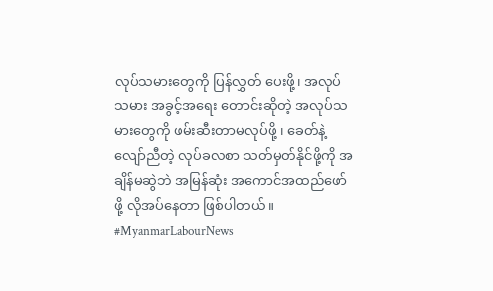လုပ်သမားတွေကို ပြန်လွှတ် ပေးဖို့၊ အလုပ်သမား အခွင့်အရေး တောင်းဆိုတဲ့ အလုပ်သမားတွေကို ဖမ်းဆီးတာမလုပ်ဖို့ ၊ ခေတ်နဲ့လျော်ညီတဲ့ လုပ်ခလစာ သတ်မှတ်နိုင်ဖို့ကို အချိန်မဆွဲဘဲ အမြန်ဆုံး အကောင်အထည်ဖော်ဖို့ လိုအပ်နေတာ ဖြစ်ပါတယ်။
#MyanmarLabourNews